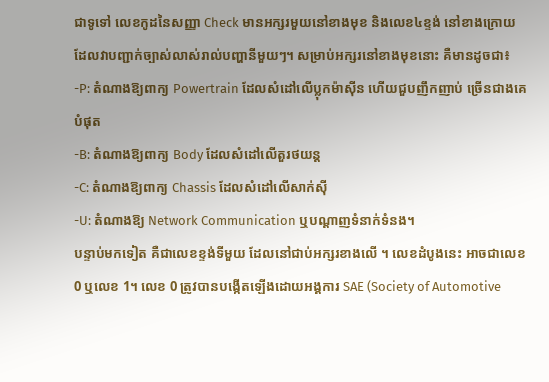ជាទូទៅ លេខកូដនៃសញ្ញា Check មានអក្សរមួយនៅខាងមុខ និងលេខ៤ខ្ទង់ នៅខាងក្រោយ ដែលវាបញ្ជាក់ច្បាស់លាស់រាល់បញ្ហានីមួយៗ។ សម្រាប់អក្សរនៅខាងមុខនោះ គឺមានដូចជា៖
-P: តំណាងឱ្យពាក្យ Powertrain ដែលសំដៅលើប្លុកម៉ាស៊ីន ហើយជួបញឹកញាប់ ច្រើនជាងគេបំផុត
-B: តំណាងឱ្យពាក្យ Body ដែលសំដៅលើតួរថយន្ត
-C: តំណាងឱ្យពាក្យ Chassis ដែលសំដៅលើសាក់ស៊ី
-U: តំណាងឱ្យ Network Communication ឬបណ្តាញទំនាក់ទំនង។
បន្ទាប់មកទៀត គឺជាលេខខ្ទង់ទីមួយ ដែលនៅជាប់អក្សរខាងលើ ។ លេខដំបូងនេះ អាចជាលេខ 0 ឬលេខ 1។ លេខ 0 ត្រូវបានបង្កើតឡើងដោយអង្គការ SAE (Society of Automotive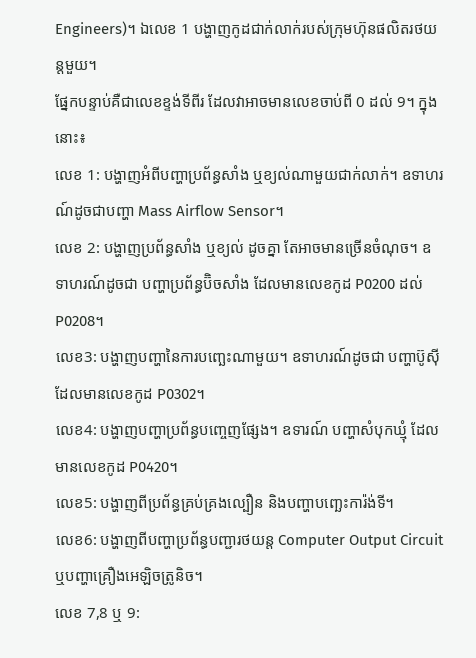Engineers)។ ឯលេខ 1 បង្ហាញកូដជាក់លាក់របស់ក្រុមហ៊ុនផលិតរថយន្តមួយ។
ផ្នែកបន្ទាប់គឺជាលេខខ្ទង់ទីពីរ ដែលវាអាចមានលេខចាប់ពី 0 ដល់ 9។ ក្នុងនោះ៖
លេខ 1: បង្ហាញអំពីបញ្ហាប្រព័ន្ធសាំង ឬខ្យល់ណាមួយជាក់លាក់។ ឧទាហរណ៍ដូចជាបញ្ហា Mass Airflow Sensor។
លេខ 2: បង្ហាញប្រព័ន្ធសាំង ឬខ្យល់ ដូចគ្នា តែអាចមានច្រើនចំណុច។ ឧទាហរណ៍ដូចជា បញ្ហាប្រព័ន្ធប៊ិចសាំង ដែលមានលេខកូដ P0200 ដល់ P0208។
លេខ3: បង្ហាញបញ្ហានៃការបញ្ឆេះណាមួយ។ ឧទាហរណ៍ដូចជា បញ្ហាប៊ូស៊ី ដែលមានលេខកូដ P0302។
លេខ4: បង្ហាញបញ្ហាប្រព័ន្ធបញ្ចេញផ្សែង។ ឧទារណ៍ បញ្ហាសំបុកឃ្មុំ ដែលមានលេខកូដ P0420។
លេខ5: បង្ហាញពីប្រព័ន្ធគ្រប់គ្រងល្បឿន និងបញ្ហាបញ្ឆេះការ៉ង់ទី។
លេខ6: បង្ហាញពីបញ្ហាប្រព័ន្ធបញ្ជារថយន្ត Computer Output Circuit ឬបញ្ហាគ្រឿងអេឡិចត្រូនិច។
លេខ 7,8 ឬ 9: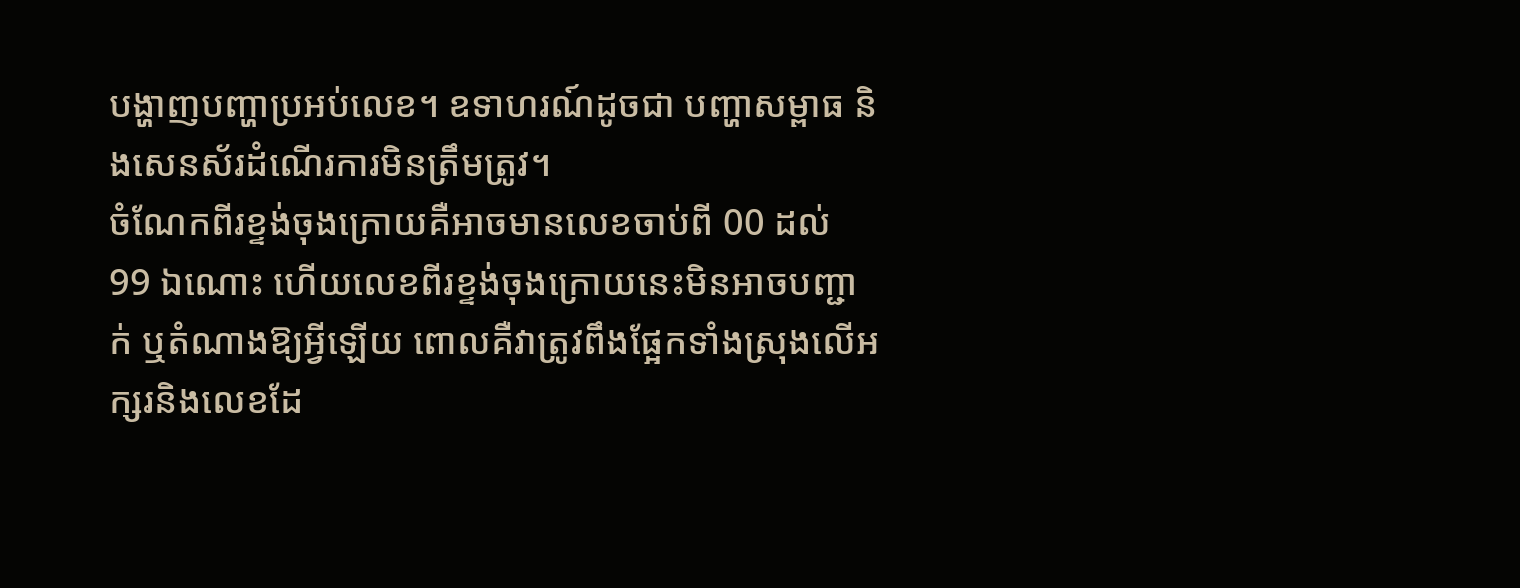បង្ហាញបញ្ហាប្រអប់លេខ។ ឧទាហរណ៍ដូចជា បញ្ហាសម្ពាធ និងសេនស័រដំណើរការមិនត្រឹមត្រូវ។
ចំណែកពីរខ្ទង់ចុងក្រោយគឺអាចមានលេខចាប់ពី 00 ដល់ 99 ឯណោះ ហើយលេខពីរខ្ទង់ចុងក្រោយនេះមិនអាចបញ្ជាក់ ឬតំណាងឱ្យអ្វីឡើយ ពោលគឺវាត្រូវពឹងផ្អែកទាំងស្រុងលើអក្សរនិងលេខដែ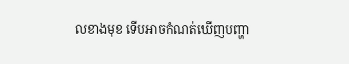លខាងមុខ ទើបអាចកំណត់ឃើញបញ្ហា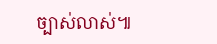ច្បាស់លាស់៕